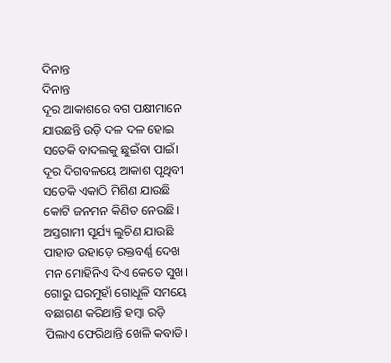ଦିନାନ୍ତ
ଦିନାନ୍ତ
ଦୂର ଆକାଶରେ ବଗ ପକ୍ଷୀମାନେ
ଯାଉଛନ୍ତି ଉଡ଼ି ଦଳ ଦଳ ହୋଇ
ସତେକି ବାଦଲକୁ ଛୁଇଁବା ପାଇଁ।
ଦୂର ଦିଗବଳୟେ ଆକାଶ ପୃଥିବୀ
ସତେକି ଏକାଠି ମିଶିଣ ଯାଉଛି
କୋଟି ଜନମନ କିଣିତ ନେଉଛି।
ଅସ୍ତଗାମୀ ସୂର୍ଯ୍ୟ ଲୁଚିଣ ଯାଉଛି
ପାହାଡ ଉହାଡ଼େ ରକ୍ତବର୍ଣ୍ଣ ଦେଖ
ମନ ମୋହିନିଏ ଦିଏ କେତେ ସୁଖ।
ଗୋରୁ ଘରମୁହାଁ ଗୋଧୂଳି ସମୟେ
ବଛାଗଣ କରିଥାନ୍ତି ହମ୍ବା ରଡ଼ି
ପିଲାଏ ଫେରିଥାନ୍ତି ଖେଳି କବାଡି।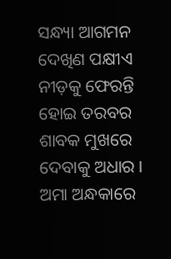ସନ୍ଧ୍ୟା ଆଗମନ ଦେଖିଣ ପକ୍ଷୀଏ
ନୀଡ଼କୁ ଫେରନ୍ତି ହୋଇ ତରବର
ଶାବକ ମୁଖରେ ଦେବାକୁ ଅଧାର।
ଅମା ଅନ୍ଧକାରେ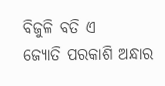ବିଜୁଳି ବତି ଏ
ଜ୍ୟୋତି ପରକାଶି ଅନ୍ଧାର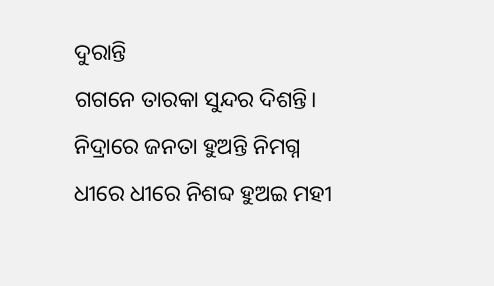ଦୁରାନ୍ତି
ଗଗନେ ତାରକା ସୁନ୍ଦର ଦିଶନ୍ତି।
ନିଦ୍ରାରେ ଜନତା ହୁଅନ୍ତି ନିମଗ୍ନ
ଧୀରେ ଧୀରେ ନିଶବ୍ଦ ହୁଅଇ ମହୀ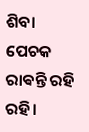ଶିବା ପେଚକ ରାଵନ୍ତି ରହି ରହି।